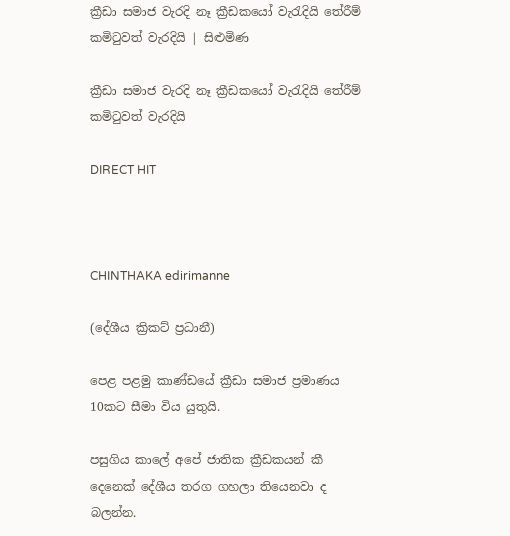ක්‍රීඩා සමාජ වැරදි නෑ ක්‍රීඩකයෝ වැරැදියි තේරීම් කමිටුවත් වැරදියි | සිළුමිණ

ක්‍රීඩා සමාජ වැරදි නෑ ක්‍රීඩකයෝ වැරැදියි තේරීම් කමිටුවත් වැරදියි

DIRECT HIT



CHINTHAKA edirimanne

(දේශීය ක්‍රිකට් ප්‍රධානී)

පෙළ පළමු කාණ්ඩයේ ක්‍රීඩා සමාජ ප්‍රමාණය 10කට සීමා විය යුතුයි.

පසුගිය කාලේ අපේ ජාතික ක්‍රීඩකයන් කී දෙනෙක් දේශීය තරග ගහලා තියෙනවා ද බලන්න.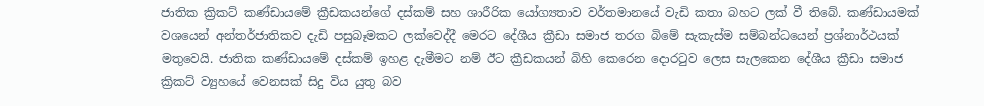ජාතික ක්‍රිකට් කණ්ඩායමේ ක්‍රීඩකයන්ගේ දස්කම් සහ ශාරීරික යෝග්‍යතාව වර්තමානයේ වැඩි කතා බහට ලක් වී තිබේ. කණ්ඩායමක් වශයෙන් අන්තර්ජාතිකව දැඩි පසුබෑමකට ලක්වෙද්දී මෙරට දේශීය ක්‍රීඩා සමාජ තරග බිමේ සැකැස්ම සම්බන්ධයෙන් ප්‍රශ්නාර්ථයක් මතුවෙයි. ජාතික කණ්ඩායමේ දස්කම් ඉහළ දැමීමට නම් ඊට ක්‍රීඩකයන් බිහි කෙරෙන දොරටුව ලෙස සැලකෙන දේශීය ක්‍රීඩා සමාජ ක්‍රිකට් ව්‍යුහයේ වෙනසක් සිදු විය යුතු බව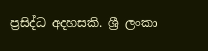ප්‍රසිද්ධ අදහසකි. ශ්‍රී ලංකා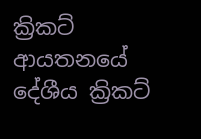ක්‍රිකට් ආයතනයේ දේශීය ක්‍රිකට්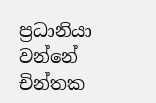ප්‍රධානියා වන්නේ චින්තක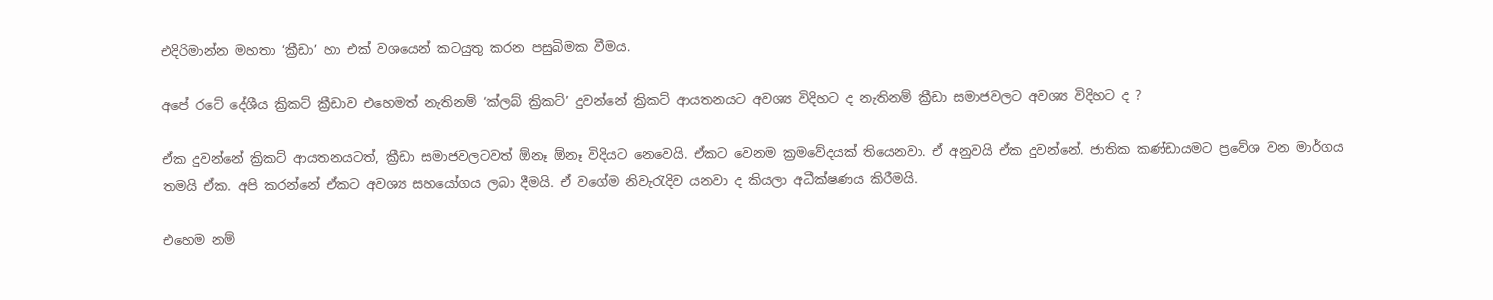එදිරිමාන්න මහතා ‘ක්‍රීඩා’ හා එක් වශයෙන් කටයුතු කරන පසුබිමක වීමය.

අපේ රටේ දේශීය ක්‍රිකට් ක්‍රීඩාව එහෙමත් නැතිනම් ‘ක්ලබ් ක්‍රිකට්’ දුවන්නේ ක්‍රිකට් ආයතනයට අවශ්‍ය විදිහට ද නැතිනම් ක්‍රීඩා සමාජවලට අවශ්‍ය විදිහට ද ?

ඒක දුවන්නේ ක්‍රිකට් ආයතනයටත්, ක්‍රීඩා සමාජවලටවත් ඕනෑ ඕනෑ විදියට නෙවෙයි. ඒකට වෙනම ක්‍රමවේදයක් තියෙනවා. ඒ අනුවයි ඒක දුවන්නේ. ජාතික කණ්ඩායමට ප්‍රවේශ වන මාර්ගය තමයි ඒක. අපි කරන්නේ ඒකට අවශ්‍ය සහයෝගය ලබා දීමයි. ඒ වගේම නිවැරැදිව යනවා ද කියලා අධීක්ෂණය කිරීමයි.

එහෙම නම්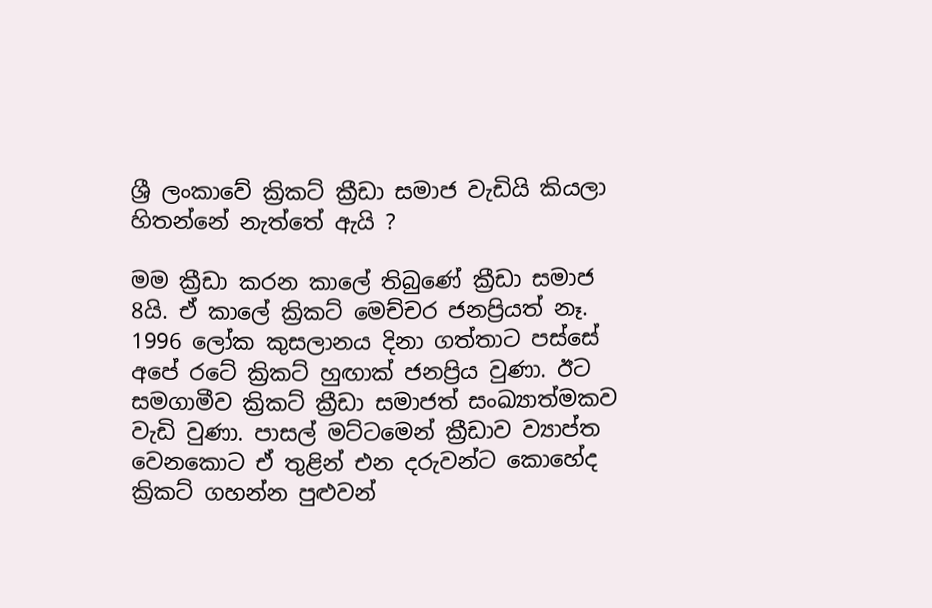ශ්‍රී ලංකාවේ ක්‍රිකට් ක්‍රීඩා සමාජ වැඩියි කියලා හිතන්නේ නැත්තේ ඇයි ?

මම ක්‍රීඩා කරන කාලේ තිබුණේ ක්‍රීඩා සමාජ 8යි. ඒ කාලේ ක්‍රිකට් මෙච්චර ජනප්‍රියත් නෑ. 1996 ලෝක කුසලානය දිනා ගත්තාට පස්සේ අපේ රටේ ක්‍රිකට් හුඟාක් ජනප්‍රිය වුණා. ඊට සමගාමීව ක්‍රිකට් ක්‍රීඩා සමාජත් සංඛ්‍යාත්මකව වැඩි වුණා. පාසල් මට්ටමෙන් ක්‍රීඩාව ව්‍යාප්ත වෙනකොට ඒ තුළින් එන දරුවන්ට කොහේද ක්‍රිකට් ගහන්න පුළුවන්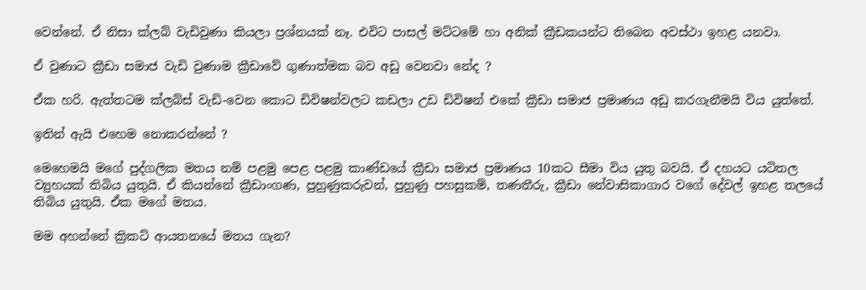වෙන්නේ. ඒ නිසා ක්ලබ් වැඩිවුණා කියලා ප්‍රශ්නයක් නෑ. එවිට පාසල් මට්ටමේ හා අනික් ක්‍රීඩකයන්ට තිබෙන අවස්ථා ඉහළ යනවා.

ඒ වුණාට ක්‍රීඩා සමාජ වැඩි වුණාම ක්‍රීඩාවේ ගුණාත්මක බව අඩු වෙනවා නේද ?

ඒක හරි. ඇත්තටම ක්ලබ්ස් වැඩි-වෙන කොට ඩිවිෂන්වලට කඩලා උඩ ඩිවිෂන් එකේ ක්‍රීඩා සමාජ ප්‍රමාණය අඩු කරගැනීමයි විය යුත්තේ.

ඉතින් ඇයි එහෙම නොකරන්නේ ?

මෙහෙමයි මගේ පුද්ගලික මතය නම් පළමු පෙළ පළමු කාණ්ඩයේ ක්‍රීඩා සමාජ ප්‍රමාණය 10කට සීමා විය යුතු බවයි. ඒ දහයට යටිතල ව්‍යුහයක් තිබිය යුතුයි. ඒ කියන්නේ ක්‍රීඩාංගණ, පුහුණුකරුවන්, පුහුණු පහසුකම්, තණතීරු, ක්‍රීඩා නේවාසිකාගාර වගේ දේවල් ඉහළ තලයේ තිබිය යුතුයි. ඒක මගේ මතය.

මම අහන්නේ ක්‍රිකට් ආයතනයේ මතය ගැන?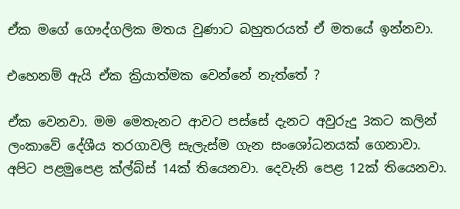ඒක මගේ ගෞද්ගලික මතය වුණාට බහුතරයත් ඒ මතයේ ඉන්නවා.

එහෙනම් ඇයි ඒක ක්‍රියාත්මක වෙන්නේ නැත්තේ ?

ඒක වෙනවා. මම මෙතැනට ආවට පස්සේ දැනට අවුරුදු 3කට කලින් ලංකාවේ දේශීය තරගාවලි සැලැස්ම ගැන සංශෝධනයක් ගෙනාවා. අපිට පළමුපෙළ ක්ල්බ්ස් 14ක් තියෙනවා. දෙවැනි පෙළ 12ක් තියෙනවා.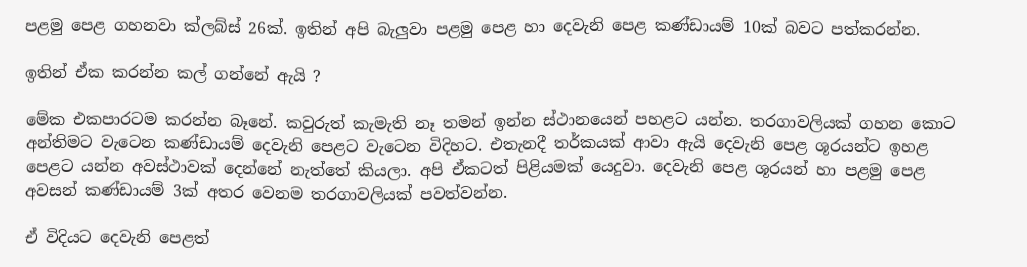පළමු පෙළ ගහනවා ක්ලබ්ස් 26ක්. ඉතින් අපි බැලුවා පළමු පෙළ හා දෙවැනි පෙළ කණ්ඩායම් 10ක් බවට පත්කරන්න.

ඉතින් ඒක කරන්න කල් ගන්නේ ඇයි ?

මේක එකපාරටම කරන්න බෑනේ. කවුරුත් කැමැති නෑ තමන් ඉන්න ස්ථානයෙන් පහළට යන්න. තරගාවලියක් ගහන කොට අන්තිමට වැටෙන කණ්ඩායම් දෙවැනි පෙළට වැටෙන විදිහට. එතැනදී තර්කයක් ආවා ඇයි දෙවැනි පෙළ ශූරයන්ට ඉහළ පෙළට යන්න අවස්ථාවක් දෙන්නේ නැත්තේ කියලා. අපි ඒකටත් පිළියමක් යෙදුවා. දෙවැනි පෙළ ශූරයන් හා පළමු පෙළ අවසන් කණ්ඩායම් 3ක් අතර වෙනම තරගාවලියක් පවත්වන්න.

ඒ විදියට දෙවැනි පෙළත්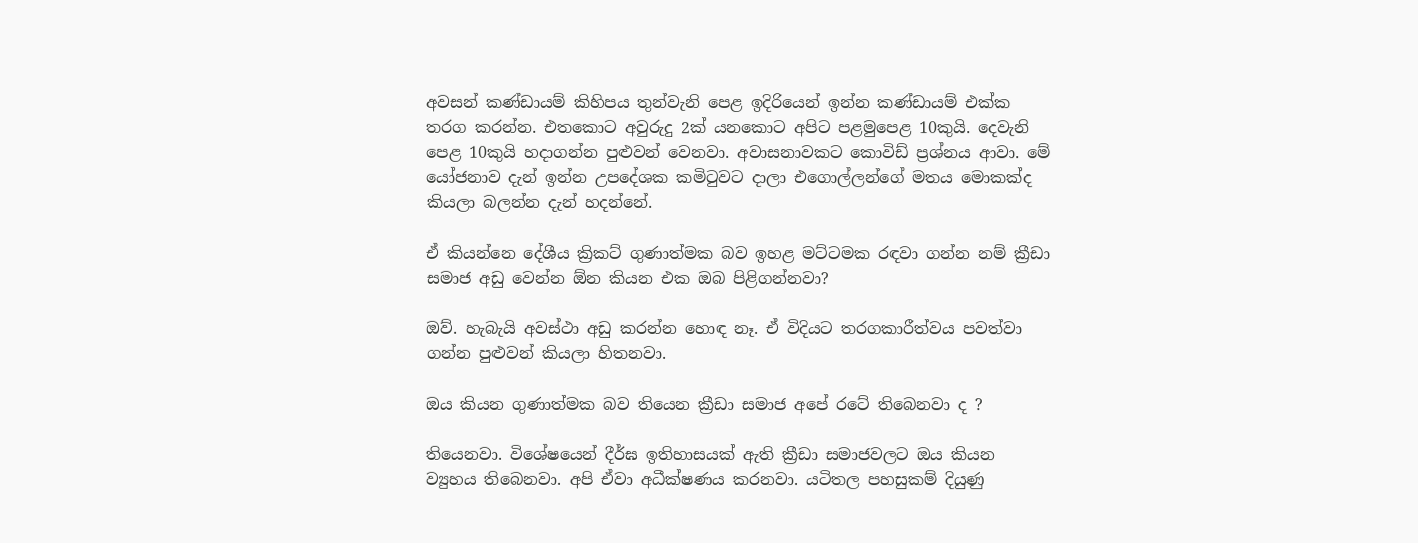අවසන් කණ්ඩායම් කිහිපය තුන්වැනි පෙළ ඉදිරියෙන් ඉන්න කණ්ඩායම් එක්ක තරග කරන්න. එතකොට අවුරුදු 2ක් යනකොට අපිට පළමුපෙළ 10කුයි. දෙවැනි පෙළ 10කුයි හදාගන්න පුළුවන් වෙනවා. අවාසනාවකට කොවිඩ් ප්‍රශ්නය ආවා. මේ යෝජනාව දැන් ඉන්න උපදේශක කමිටුවට දාලා එගොල්ලන්ගේ මතය මොකක්ද කියලා බලන්න දැන් හදන්නේ.

ඒ කියන්නෙ දේශීය ක්‍රිකට් ගුණාත්මක බව ඉහළ මට්ටමක රඳවා ගන්න නම් ක්‍රීඩා සමාජ අඩු වෙන්න ඕන කියන එක ඔබ පිළිගන්නවා?

ඔව්. හැබැයි අවස්ථා අඩු කරන්න හොඳ නෑ. ඒ විදියට තරගකාරීත්වය පවත්වා ගන්න පුළුවන් කියලා හිතනවා.

ඔය කියන ගුණාත්මක බව තියෙන ක්‍රීඩා සමාජ අපේ රටේ තිබෙනවා ද ?

තියෙනවා. විශේෂයෙන් දීර්ඝ ඉතිහාසයක් ඇති ක්‍රීඩා සමාජවලට ඔය කියන ව්‍යුහය තිබෙනවා. අපි ඒවා අධීක්ෂණය කරනවා. යටිතල පහසුකම් දියුණු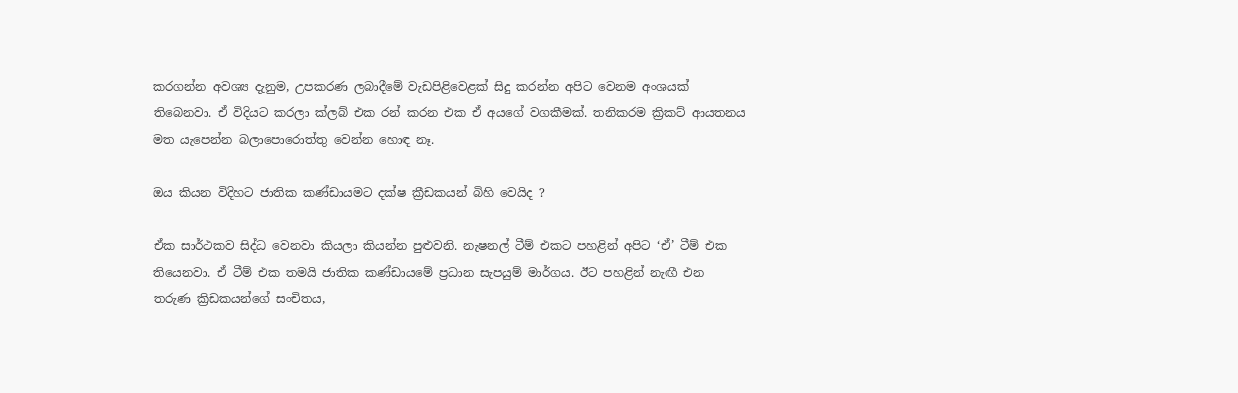කරගන්න අවශ්‍ය දැනුම, උපකරණ ලබාදීමේ වැඩපිළිවෙළක් සිදු කරන්න අපිට වෙනම අංශයක් තිබෙනවා. ඒ විදියට කරලා ක්ලබ් එක රන් කරන එක ඒ අයගේ වගකීමක්. තනිකරම ක්‍රිකට් ආයතනය මත යැපෙන්න බලාපොරොත්තු වෙන්න හොඳ නෑ.

ඔය කියන විදිහට ජාතික කණ්ඩායමට දක්ෂ ක්‍රීඩකයන් බිහි වෙයිද ?

ඒක සාර්ථකව සිද්ධ වෙනවා කියලා කියන්න පුළුවනි. නැෂනල් ටීම් එකට පහළින් අපිට ‘ඒ’ ටීම් එක තියෙනවා. ඒ ටීම් එක තමයි ජාතික කණ්ඩායමේ ප්‍රධාන සැපයුම් මාර්ගය. ඊට පහළින් නැඟී එන තරුණ ක්‍රිඩකයන්ගේ සංචිතය,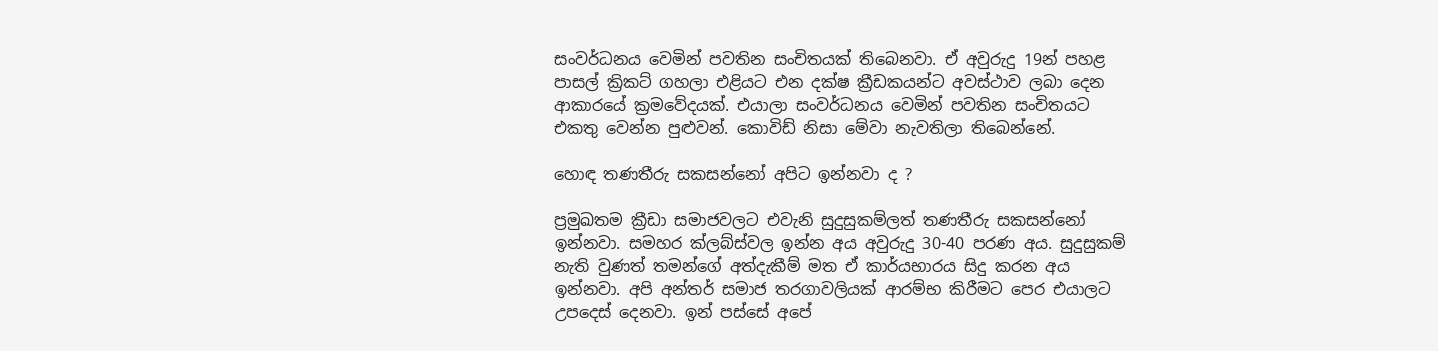සංවර්ධනය වෙමින් පවතින සංචිතයක් තිබෙනවා. ඒ අවුරුදු 19න් පහළ පාසල් ක්‍රිකට් ගහලා එළියට එන දක්ෂ ක්‍රීඩකයන්ට අවස්ථාව ලබා දෙන ආකාරයේ ක්‍රමවේදයක්. එයාලා සංවර්ධනය වෙමින් පවතින සංචිතයට එකතු වෙන්න පුළුවන්. කොවිඩ් නිසා මේවා නැවතිලා තිබෙන්නේ.

හොඳ තණතීරු සකසන්නෝ අපිට ඉන්නවා ද ?

ප්‍රමුඛතම ක්‍රීඩා සමාජවලට එවැනි සුදුසුකම්ලත් තණතීරු සකසන්නෝ ඉන්නවා. සමහර ක්ලබ්ස්වල ඉන්න අය අවුරුදු 30-40 පරණ අය. සුදුසුකම් නැති වුණත් තමන්ගේ අත්දැකීම් මත ඒ කාර්යභාරය සිදු කරන අය ඉන්නවා. අපි අන්තර් සමාජ තරගාවලියක් ආරම්භ කිරීමට පෙර එයාලට උපදෙස් දෙනවා. ඉන් පස්සේ අපේ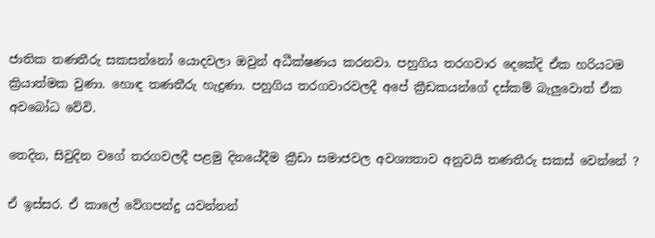ජාතික තණතීරු සකසන්නෝ යොදවලා ඔවුන් අධීක්ෂණය කරනවා. පහුගිය තරගවාර දෙකේදි ඒක හරියටම ක්‍රියාත්මක වුණා. හොඳ තණතීරු හැදුණා. පහුගිය තරගවාරවලදී අපේ ක්‍රීඩකයන්ගේ දස්කම් බැලුවොත් ඒක අවබෝධ වේවි.

තෙදින, සිවුදින වගේ තරගවලදී පළමු දිනයේදීම ක්‍රීඩා සමාජවල අවශ්‍යතාව අනුවයි තණතීරු සකස් වෙන්නේ ?

ඒ ඉස්සර. ඒ කාලේ වේගපන්දු යවන්නන්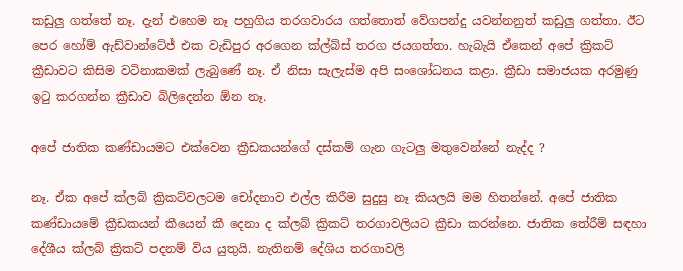කඩුලු ගත්තේ නෑ. දැන් එහෙම නෑ පහුගිය තරගවාරය ගත්තොත් වේගපන්දු යවන්නනුත් කඩුලු ගත්තා. ඊට පෙර හෝම් ඇඩ්වාන්ටේජ් එක වැඩිපුර අරගෙන ක්ල්බ්ස් තරග ජයගත්තා. හැබැයි ඒකෙන් අපේ ක්‍රිකට් ක්‍රීඩාවට කිසිම වටිනාකමක් ලැබුණේ නෑ. ඒ නිසා සැලැස්ම අපි සංශෝධනය කළා. ක්‍රීඩා සමාජයක අරමුණු ඉටු කරගන්න ක්‍රීඩාව බිලිදෙන්න ඕන නෑ.

අපේ ජාතික කණ්ඩායමට එක්වෙන ක්‍රීඩකයන්ගේ දස්කම් ගැන ගැටලු මතුවෙන්නේ නැද්ද ?

නෑ. ඒක අපේ ක්ලබ් ක්‍රිකට්වලටම චෝදනාව එල්ල කිරීම සුදුසු නෑ කියලයි මම හිතන්නේ. අපේ ජාතික කණ්ඩායමේ ක්‍රීඩකයන් කීයෙන් කී දෙනා ද ක්ලබ් ක්‍රිකට් තරගාවලියට ක්‍රීඩා කරන්නෙ. ජාතික තේරීම් සඳහා දේශීය ක්ලබ් ක්‍රිකට් පදනම් විය යුතුයි. නැතිනම් දේශිය තරගාවලි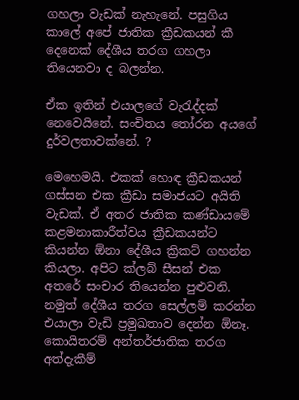ගහලා වැඩක් නැහැනේ. පසුගිය කාලේ අපේ ජාතික ක්‍රීඩකයන් කී දෙනෙක් දේශීය තරග ගහලා තියෙනවා ද බලන්න.

ඒක ඉතින් එයාලගේ වැරැද්දක් නෙවෙයිනේ. සංචිතය තෝරන අයගේ දුර්වලතාවක්නේ. ?

මෙහෙමයි. එකක් හොඳ ක්‍රීඩකයන් ගස්සන එක ක්‍රීඩා සමාජයට අයිති වැඩක්. ඒ අතර ජාතික කණ්ඩායමේ කළමනාකාරීත්වය ක්‍රීඩකයන්ට කියන්න ඕනා දේශීය ක්‍රිකට් ගහන්න කියලා. අපිට ක්ලබ් සීසන් එක අතරේ සංචාර තියෙන්න පුළුවනි. නමුත් දේශීය තරග සෙල්ලම් කරන්න එයාලා වැඩි ප්‍රමුඛතාව දෙන්න ඕනෑ. කොයිතරම් අන්තර්ජාතික තරග අත්දැකීම්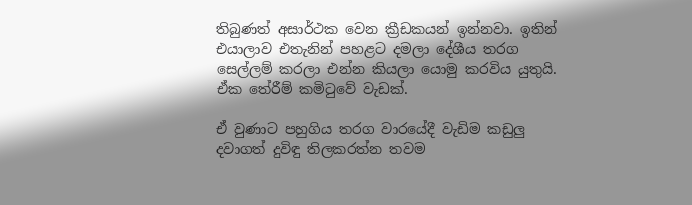තිබුණත් අසාර්ථක වෙන ක්‍රීඩකයන් ඉන්නවා. ඉතින් එයාලාව එතැනින් පහළට දමලා දේශීය තරග සෙල්ලම් කරලා එන්න කියලා යොමු කරවිය යුතුයි. ඒක තේරීම් කමිටුවේ වැඩක්.

ඒ වුණාට පහුගිය තරග වාරයේදී වැඩිම කඩුලු දවාගත් දුවිඳු තිලකරත්න තවම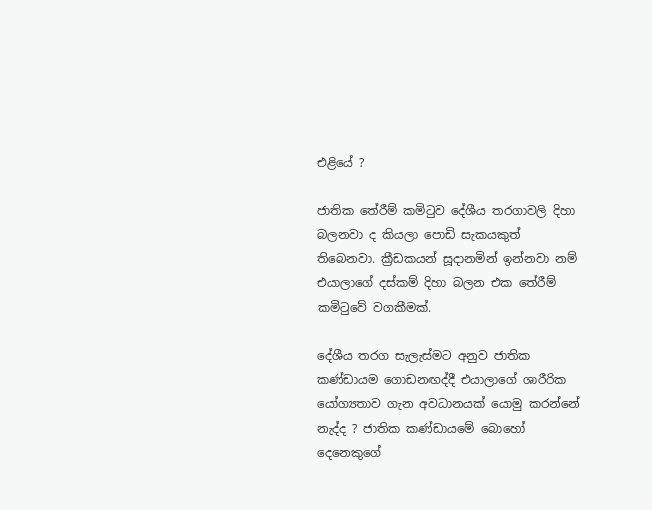එළියේ ?

ජාතික තේරීම් කමිටුව දේශීය තරගාවලි දිහා බලනවා ද කියලා පොඩි සැකයකුත් තිබෙනවා. ක්‍රීඩකයන් සූදානමින් ඉන්නවා නම් එයාලාගේ දස්කම් දිහා බලන එක තේරීම් කමිටුවේ වගකීමක්.

දේශීය තරග සැලැස්මට අනුව ජාතික කණ්ඩායම ගොඩනඟද්දී එයාලාගේ ශාරීරික යෝග්‍යතාව ගැන අවධානයක් යොමු කරන්නේ නැද්ද ? ජාතික කණ්ඩායමේ බොහෝ දෙනෙකුගේ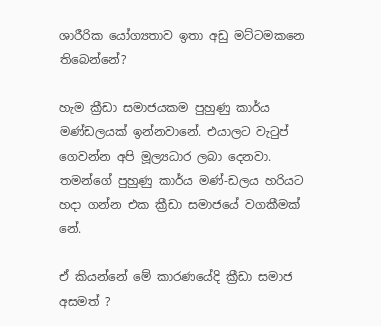ශාරීරික යෝග්‍යතාව ඉතා අඩු මට්ටමකනෙ තිබෙන්නේ?

හැම ක්‍රීඩා සමාජයකම පුහුණු කාර්ය මණ්ඩලයක් ඉන්නවානේ. එයාලට වැටුප් ගෙවන්න අපි මූල්‍යධාර ලබා දෙනවා. තමන්ගේ පුහුණු කාර්ය මණ්-ඩලය හරියට හදා ගන්න එක ක්‍රීඩා සමාජයේ වගකීමක් නේ.

ඒ කියන්නේ මේ කාරණයේදි ක්‍රීඩා සමාජ අසමත් ?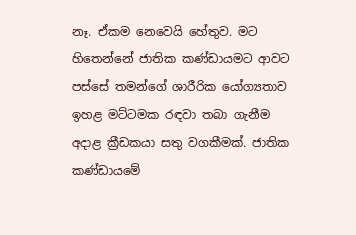නෑ. ඒකම නෙවෙයි හේතුව. මට හිතෙන්නේ ජාතික කණ්ඩායමට ආවට පස්සේ තමන්ගේ ශාරීරික යෝග්‍යතාව ඉහළ මට්ටමක රඳවා තබා ගැනීම අදාළ ක්‍රීඩකයා සතු වගකීමක්. ජාතික කණ්ඩායමේ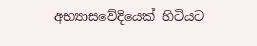අභ්‍යාසවේදියෙක් හිටියට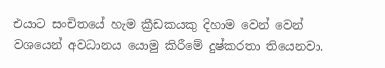එයාට සංචිතයේ හැම ක්‍රීඩකයකු දිහාම වෙන් වෙන් වශයෙන් අවධානය යොමු කිරීමේ දුෂ්කරතා තියෙනවා.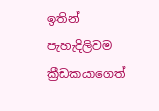ඉතින් පැහැදිලිවම ක්‍රීඩකයාගෙත්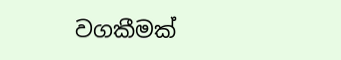වගකීමක්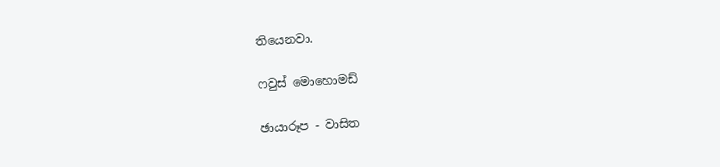තියෙනවා.

ෆවුස් මොහොමඩ්

ඡායාරූප - වාසිත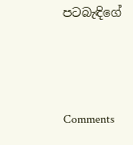පටබැඳිගේ



Comments